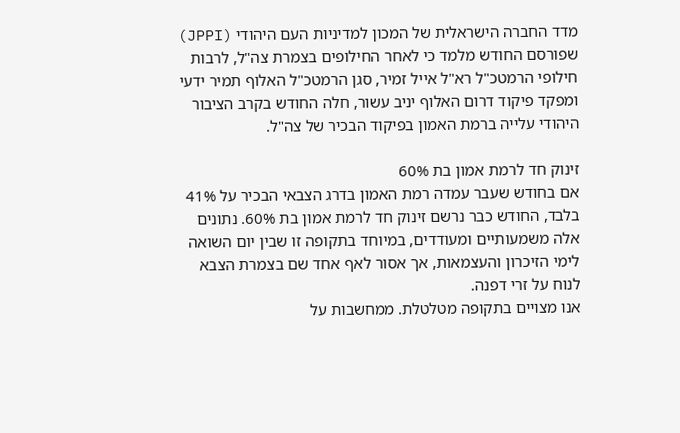מדד החברה הישראלית של המכון למדיניות העם היהודי (JPPI) שפורסם החודש מלמד כי לאחר החילופים בצמרת צה"ל, לרבות חילופי הרמטכ"ל רא"ל אייל זמיר, סגן הרמטכ"ל האלוף תמיר ידעי ומפקד פיקוד דרום האלוף יניב עשור, חלה החודש בקרב הציבור היהודי עלייה ברמת האמון בפיקוד הבכיר של צה"ל.

זינוק חד לרמת אמון בת 60%
אם בחודש שעבר עמדה רמת האמון בדרג הצבאי הבכיר על 41% בלבד, החודש כבר נרשם זינוק חד לרמת אמון בת 60%. נתונים אלה משמעותיים ומעודדים, במיוחד בתקופה זו שבין יום השואה לימי הזיכרון והעצמאות, אך אסור לאף אחד שם בצמרת הצבא לנוח על זרי דפנה.
אנו מצויים בתקופה מטלטלת. ממחשבות על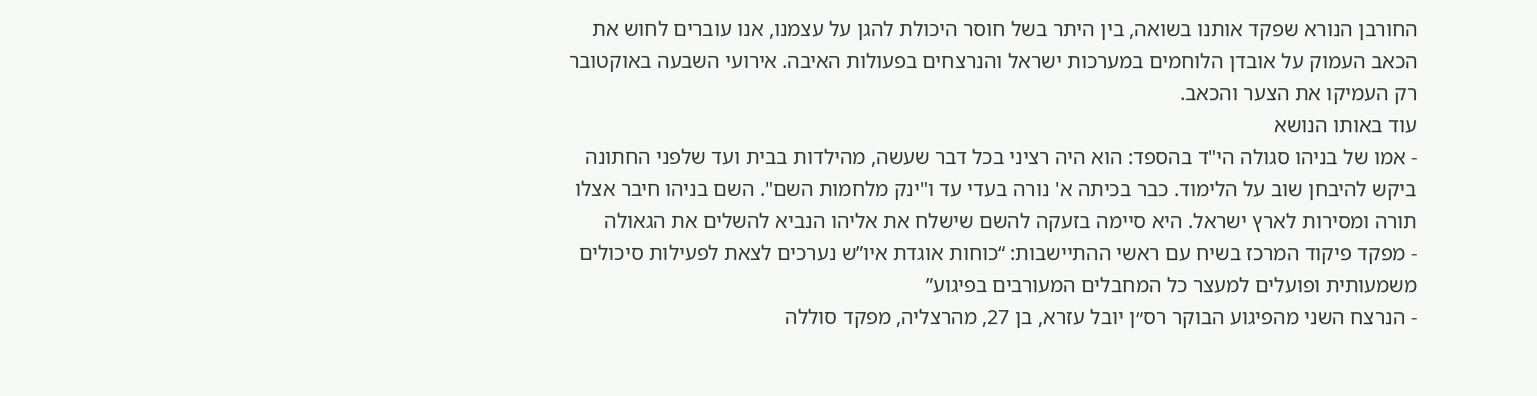החורבן הנורא שפקד אותנו בשואה, בין היתר בשל חוסר היכולת להגן על עצמנו, אנו עוברים לחוש את הכאב העמוק על אובדן הלוחמים במערכות ישראל והנרצחים בפעולות האיבה. אירועי השבעה באוקטובר רק העמיקו את הצער והכאב.
עוד באותו הנושא
- אמו של בניהו סגולה הי"ד בהספד: הוא היה רציני בכל דבר שעשה, מהילדות בבית ועד שלפני החתונה ביקש להיבחן שוב על הלימוד. כבר בכיתה א' נורה בעדי עד ו"ינק מלחמות השם". השם בניהו חיבר אצלו תורה ומסירות לארץ ישראל. היא סיימה בזעקה להשם שישלח את אליהו הנביא להשלים את הגאולה
- מפקד פיקוד המרכז בשיח עם ראשי ההתיישבות: “כוחות אוגדת איו”ש נערכים לצאת לפעילות סיכולים משמעותית ופועלים למעצר כל המחבלים המעורבים בפיגוע”
- הנרצח השני מהפיגוע הבוקר רס״ן יובל עזרא, בן 27, מהרצליה, מפקד סוללה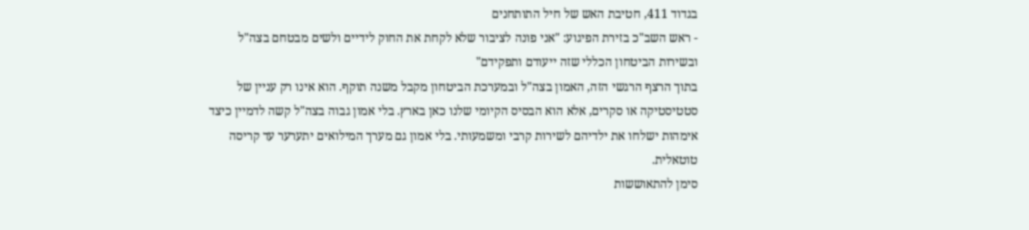בגדוד 411, חטיבת האש של חיל התותחנים
- ראש השב"כ בזירת הפיגוע: "אני פונה לציבור שלא לקחת את החוק לידיים ולשים מבטחם בצה"ל ובשירות הביטחון הכללי שזה ייעודם ותפקידם"
בתוך הרצף הרגשי הזה, האמון בצה"ל ובמערכת הביטחון מקבל משנה תוקף. הוא אינו רק עניין של סטטיסטיקה או סקרים, אלא הוא הבסיס הקיומי שלנו כאן בארץ. בלי אמון גבוה בצה"ל קשה לדמיין כיצד אימהות ישלחו את ילדיהם לשירות קרבי ומשמעותי. בלי אמון גם מערך המילואים יתערער עד קריסה טוטאלית.
סימן להתאוששות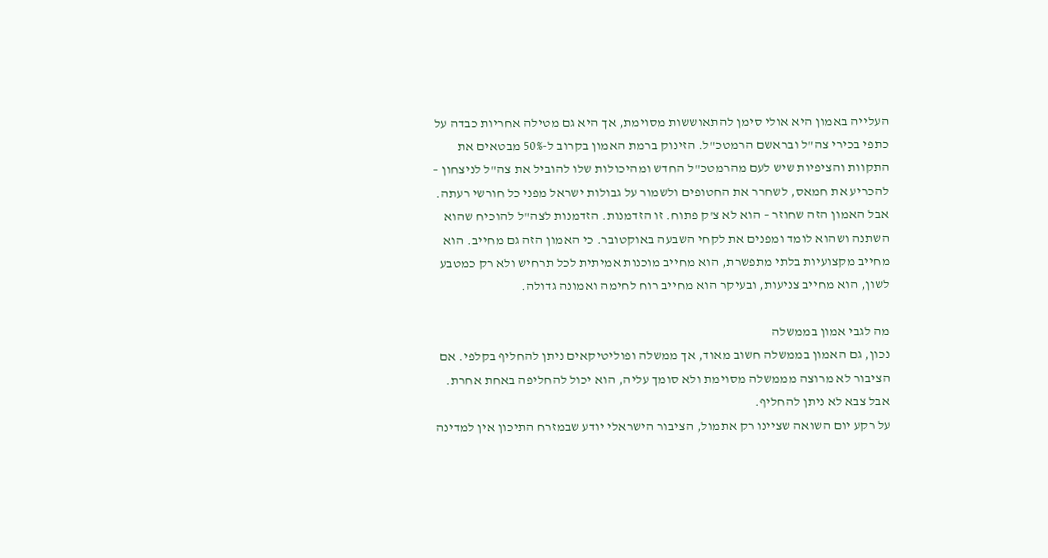העלייה באמון היא אולי סימן להתאוששות מסוימת, אך היא גם מטילה אחריות כבדה על כתפי בכירי צה"ל ובראשם הרמטכ"ל. הזינוק ברמת האמון בקרוב ל-50% מבטאים את התקוות והציפיות שיש לעם מהרמטכ"ל החדש ומהיכולות שלו להוביל את צה"ל לניצחון – להכריע את חמאס, לשחרר את החטופים ולשמור על גבולות ישראל מפני כל חורשי רעתה.
אבל האמון הזה שחוזר – הוא לא צ'ק פתוח. זו הזדמנות. הזדמנות לצה"ל להוכיח שהוא השתנה ושהוא לומד ומפנים את לקחי השבעה באוקטובר. כי האמון הזה גם מחייב. הוא מחייב מקצועיות בלתי מתפשרת, הוא מחייב מוכנות אמיתית לכל תרחיש ולא רק כמטבע לשון, הוא מחייב צניעות, ובעיקר הוא מחייב רוח לחימה ואמונה גדולה.

מה לגבי אמון בממשלה
נכון, גם האמון בממשלה חשוב מאוד, אך ממשלה ופוליטיקאים ניתן להחליף בקלפי. אם הציבור לא מרוצה מממשלה מסוימת ולא סומך עליה, הוא יכול להחליפה באחת אחרת. אבל צבא לא ניתן להחליף.
על רקע יום השואה שציינו רק אתמול, הציבור הישראלי יודע שבמזרח התיכון אין למדינה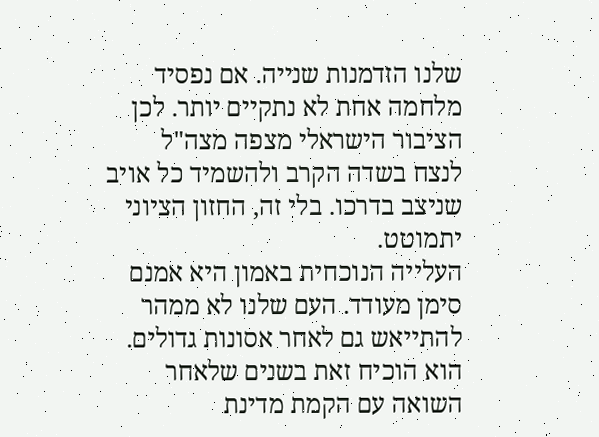שלנו הזדמנות שנייה. אם נפסיד מלחמה אחת לא נתקיים יותר. לכן הציבור הישראלי מצפה מצה"ל לנצח בשדה הקרב ולהשמיד כל אויב שניצב בדרכו. בלי זה, החזון הציוני יתמוטט.
העלייה הנוכחית באמון היא אמנם סימן מעודד. העם שלנו לא ממהר להתייאש גם לאחר אסונות גדולים. הוא הוכיח זאת בשנים שלאחר השואה עם הקמת מדינת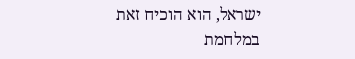ישראל, הוא הוכיח זאת במלחמת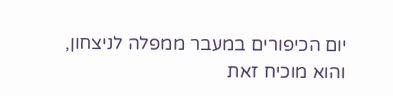יום הכיפורים במעבר ממפלה לניצחון, והוא מוכיח זאת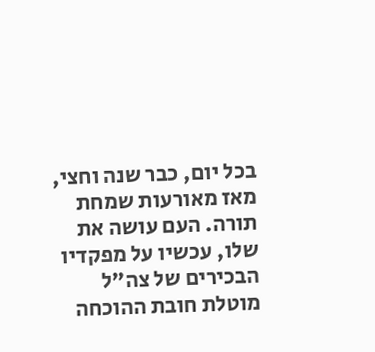בכל יום, כבר שנה וחצי, מאז מאורעות שמחת תורה. העם עושה את שלו, עכשיו על מפקדיו הבכירים של צה"ל מוטלת חובת ההוכחה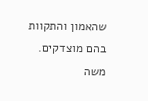שהאמון והתקוות בהם מוצדקים.
משה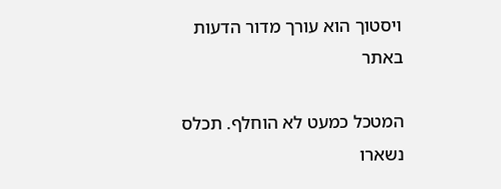ויסטוך הוא עורך מדור הדעות באתר

המטכל כמעט לא הוחלף. תכלס נשארו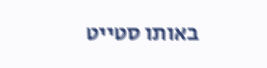באותו סטייט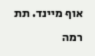אוף מיינד. תת רמה